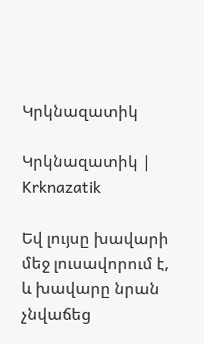Կրկնազատիկ

Կրկնազատիկ | Krknazatik

Եվ լույսը խավարի մեջ լուսավորում է, և խավարը նրան չնվաճեց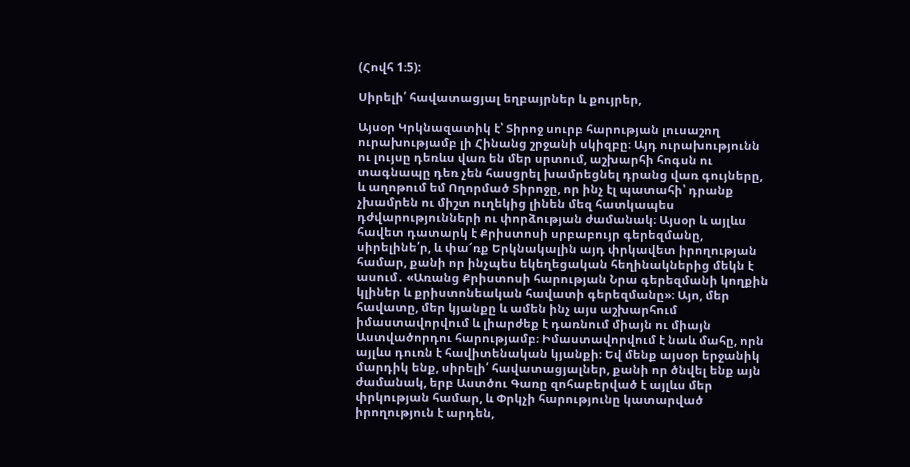(Հովհ 1։5):

Սիրելի՛ հավատացյալ եղբայրներ և քույրեր,

Այսօր Կրկնազատիկ է՝ Տիրոջ սուրբ հարության լուսաշող ուրախությամբ լի Հինանց շրջանի սկիզբը։ Այդ ուրախությունն ու լույսը դեռևս վառ են մեր սրտում, աշխարհի հոգսն ու տագնապը դեռ չեն հասցրել խամրեցնել դրանց վառ գույները, և աղոթում եմ Ողորմած Տիրոջը, որ ինչ էլ պատահի՝ դրանք չխամրեն ու միշտ ուղեկից լինեն մեզ հատկապես դժվարությունների ու փորձության ժամանակ։ Այսօր և այլևս հավետ դատարկ է Քրիստոսի սրբաբույր գերեզմանը, սիրելինե՛ր, և փա՜ռք Երկնակալին այդ փրկավետ իրողության համար, քանի որ ինչպես եկեղեցական հեղինակներից մեկն է ասում․ «Առանց Քրիստոսի հարության Նրա գերեզմանի կողքին կլիներ և քրիստոնեական հավատի գերեզմանը»։ Այո, մեր հավատը, մեր կյանքը և ամեն ինչ այս աշխարհում իմաստավորվում և լիարժեք է դառնում միայն ու միայն Աստվածորդու հարությամբ։ Իմաստավորվում է նաև մահը, որն այլևս դուռն է հավիտենական կյանքի։ Եվ մենք այսօր երջանիկ մարդիկ ենք, սիրելի՛ հավատացյալներ, քանի որ ծնվել ենք այն ժամանակ, երբ Աստծու Գառը զոհաբերված է այլևս մեր փրկության համար, և Փրկչի հարությունը կատարված իրողություն է արդեն,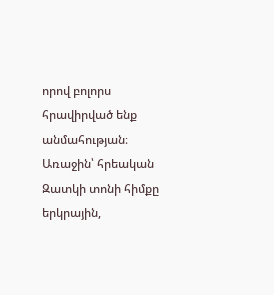որով բոլորս հրավիրված ենք անմահության։ Առաջին՝ հրեական Զատկի տոնի հիմքը երկրային,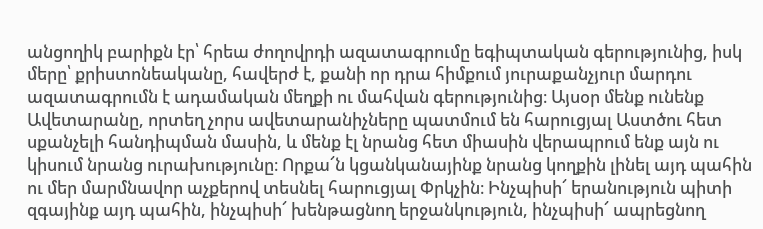անցողիկ բարիքն էր՝ հրեա ժողովրդի ազատագրումը եգիպտական գերությունից, իսկ մերը՝ քրիստոնեականը, հավերժ է, քանի որ դրա հիմքում յուրաքանչյուր մարդու ազատագրումն է ադամական մեղքի ու մահվան գերությունից։ Այսօր մենք ունենք Ավետարանը, որտեղ չորս ավետարանիչները պատմում են հարուցյալ Աստծու հետ սքանչելի հանդիպման մասին, և մենք էլ նրանց հետ միասին վերապրում ենք այն ու կիսում նրանց ուրախությունը։ Որքա՜ն կցանկանայինք նրանց կողքին լինել այդ պահին ու մեր մարմնավոր աչքերով տեսնել հարուցյալ Փրկչին։ Ինչպիսի՜ երանություն պիտի զգայինք այդ պահին, ինչպիսի՜ խենթացնող երջանկություն, ինչպիսի՜ ապրեցնող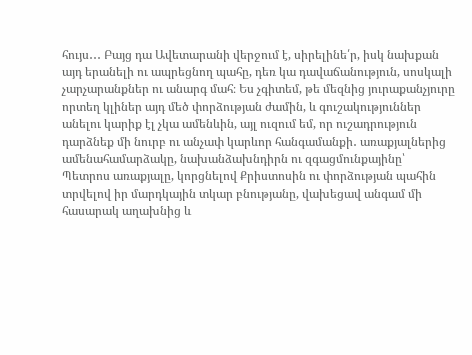հույս․․․ Բայց դա Ավետարանի վերջում է, սիրելինե՛ր, իսկ նախքան այդ երանելի ու ապրեցնող պահը, դեռ կա դավաճանություն, սոսկալի չարչարանքներ ու անարգ մահ։ Ես չգիտեմ, թե մեզնից յուրաքանչյուրը որտեղ կլիներ այդ մեծ փորձության ժամին, և գուշակություններ անելու կարիք էլ չկա ամենևին, այլ ուզում եմ, որ ուշադրություն դարձնեք մի նուրբ ու անչափ կարևոր հանգամանքի․ առաքյալներից ամենահամարձակը, նախանձախնդիրն ու զգացմունքայինը՝ Պետրոս առաքյալը, կորցնելով Քրիստոսին ու փորձության պահին տրվելով իր մարդկային տկար բնությանը, վախեցավ անգամ մի հասարակ աղախնից և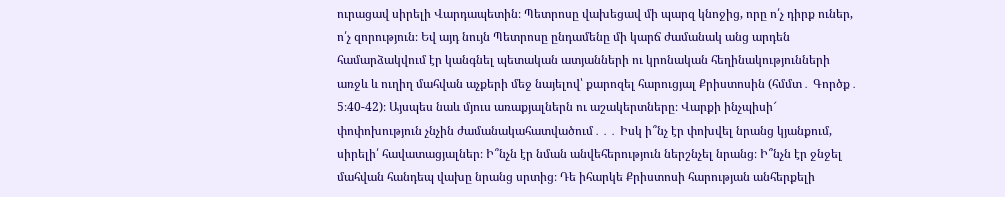ուրացավ սիրելի Վարդապետին։ Պետրոսը վախեցավ մի պարզ կնոջից, որը ո՛չ դիրք ուներ, ո՛չ զորություն։ Եվ այդ նույն Պետրոսը ընդամենը մի կարճ ժամանակ անց արդեն համարձակվում էր կանգնել պետական ատյանների ու կրոնական հեղինակությունների առջև և ուղիղ մահվան աչքերի մեջ նայելով՝ քարոզել հարուցյալ Քրիստոսին (հմմտ․ Գործք․ 5։40-42)։ Այսպես նաև մյուս առաքյալներն ու աշակերտները։ Վարքի ինչպիսի՜ փոփոխություն չնչին ժամանակահատվածում․․․ Իսկ ի՞նչ էր փոխվել նրանց կյանքում, սիրելի՛ հավատացյալներ։ Ի՞նչն էր նման անվեհերություն ներշնչել նրանց։ Ի՞նչն էր ջնջել մահվան հանդեպ վախը նրանց սրտից։ Դե իհարկե Քրիստոսի հարության անհերքելի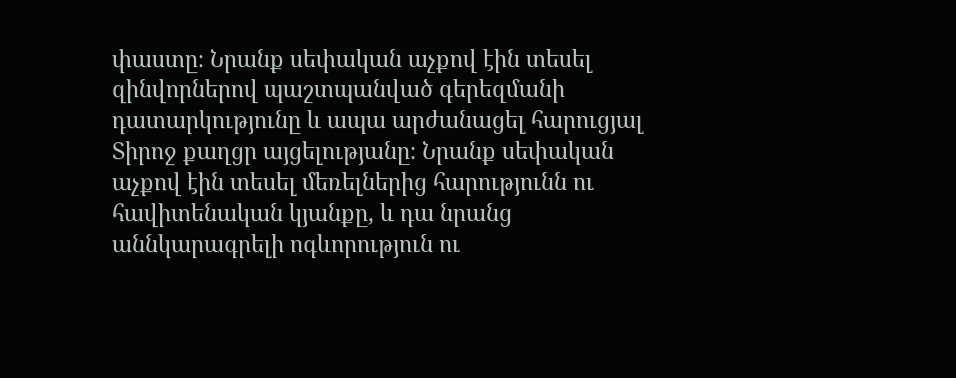փաստը։ Նրանք սեփական աչքով էին տեսել զինվորներով պաշտպանված գերեզմանի դատարկությունը և ապա արժանացել հարուցյալ Տիրոջ քաղցր այցելությանը։ Նրանք սեփական աչքով էին տեսել մեռելներից հարությունն ու հավիտենական կյանքը, և դա նրանց աննկարագրելի ոգևորություն ու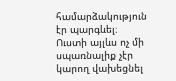համարձակություն էր պարգևել։ Ուստի այլևս ոչ մի սպառնալիք չէր կարող վախեցնել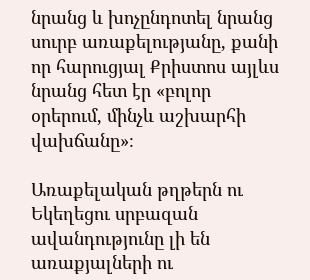նրանց և խոչընդոտել նրանց սուրբ առաքելությանը, քանի որ հարուցյալ Քրիստոս այլևս նրանց հետ էր «բոլոր օրերում, մինչև աշխարհի վախճանը»։

Առաքելական թղթերն ու Եկեղեցու սրբազան ավանդությունը լի են առաքյալների ու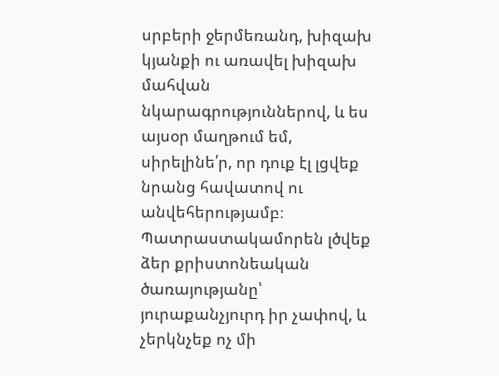սրբերի ջերմեռանդ, խիզախ կյանքի ու առավել խիզախ մահվան նկարագրություններով, և ես այսօր մաղթում եմ, սիրելինե՛ր, որ դուք էլ լցվեք նրանց հավատով ու անվեհերությամբ։ Պատրաստակամորեն լծվեք ձեր քրիստոնեական ծառայությանը՝ յուրաքանչյուրդ իր չափով, և չերկնչեք ոչ մի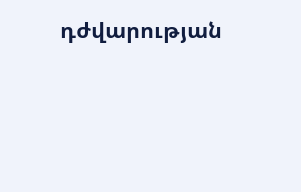դժվարության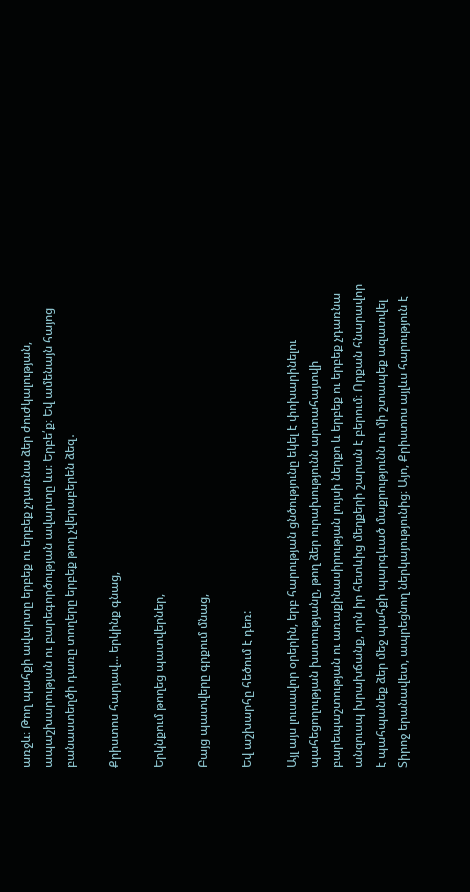առջև։ Թող պահքի ավարտը երբեք ու երբեք չդառնա ձեր ժուժկալության, ապաշխարության ու բարեգործության ավարտը ևս։ Երբե՛ք։ Եվ ամենայն հայոց բանաստեղծի դառը տողերը երբեք թող չվերաբերեն ձեզ․

Քրիստոս հարյավ... երկինք գնաց,

Երկնքում թողեց պատվերներ,

Բայց պատվերը գրքում մնաց,

Եվ աշխարհը հեծում է դեռ:

Այլ այս լուսավոր օրերին, երբ հարության ցնծությունը եկել է փոխարինելու պահեցողության խստությանը, թող ձեր ուրախությունն արտահայտվի բարեպաշտության ու առաքինասիրության լույսի ներքո և երբեք ու երբեք չդառնա անզուսպ խրախճանք, որն իր հետևից մեղքերի շարան է բերում։ Որքան հնարավոր է պահպանեք ձեր մեջ պահքի պարգևած մաքրությունն ու մի շտապեք ազատվել Տիրոջ երանավետ, ապրեցնող ներկայությունից։ Այո, Քրիստոս այլևս հարություն է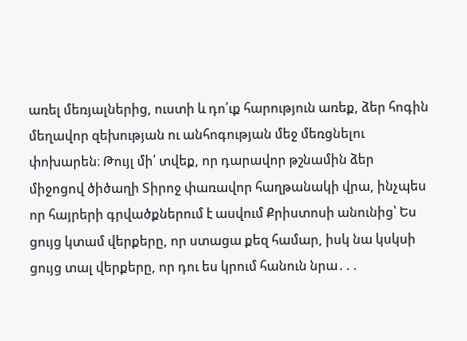առել մեռյալներից, ուստի և դո՛ւք հարություն առեք, ձեր հոգին մեղավոր զեխության ու անհոգության մեջ մեռցնելու փոխարեն։ Թույլ մի՛ տվեք, որ դարավոր թշնամին ձեր միջոցով ծիծաղի Տիրոջ փառավոր հաղթանակի վրա, ինչպես որ հայրերի գրվածքներում է ասվում Քրիստոսի անունից՝ Ես ցույց կտամ վերքերը, որ ստացա քեզ համար, իսկ նա կսկսի ցույց տալ վերքերը, որ դու ես կրում հանուն նրա․․․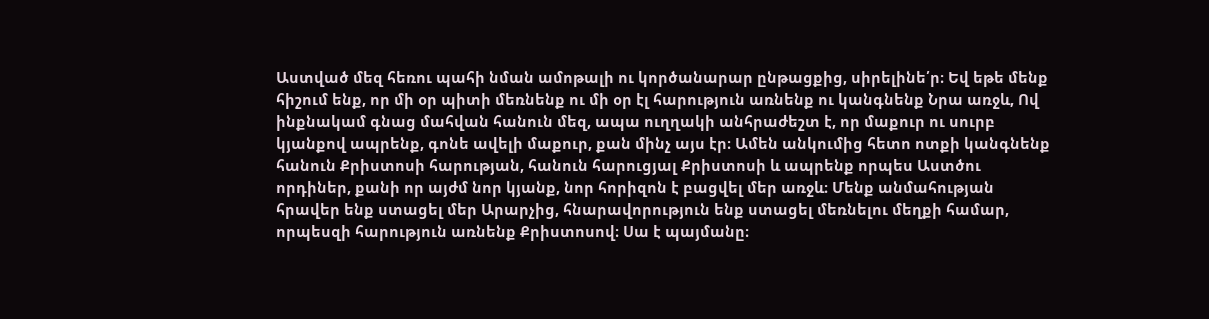Աստված մեզ հեռու պահի նման ամոթալի ու կործանարար ընթացքից, սիրելինե՛ր։ Եվ եթե մենք հիշում ենք, որ մի օր պիտի մեռնենք ու մի օր էլ հարություն առնենք ու կանգնենք Նրա առջև, Ով ինքնակամ գնաց մահվան հանուն մեզ, ապա ուղղակի անհրաժեշտ է, որ մաքուր ու սուրբ կյանքով ապրենք, գոնե ավելի մաքուր, քան մինչ այս էր։ Ամեն անկումից հետո ոտքի կանգնենք հանուն Քրիստոսի հարության, հանուն հարուցյալ Քրիստոսի և ապրենք որպես Աստծու որդիներ, քանի որ այժմ նոր կյանք, նոր հորիզոն է բացվել մեր առջև։ Մենք անմահության հրավեր ենք ստացել մեր Արարչից, հնարավորություն ենք ստացել մեռնելու մեղքի համար, որպեսզի հարություն առնենք Քրիստոսով։ Սա է պայմանը։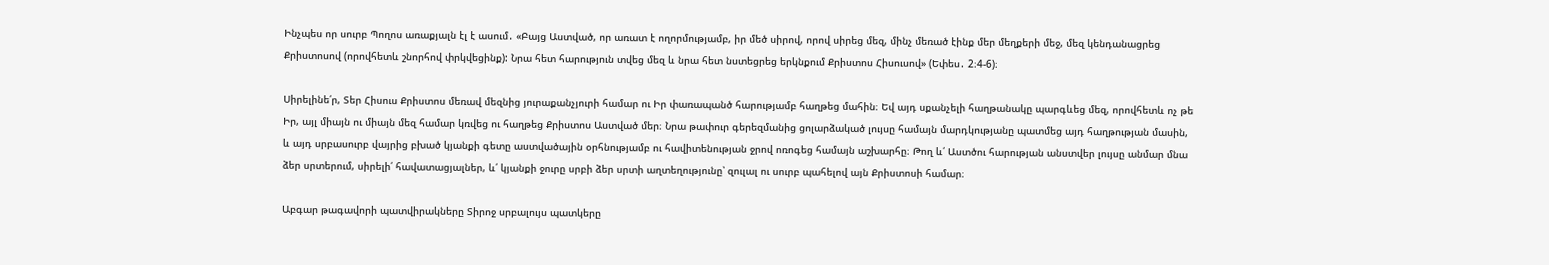Ինչպես որ սուրբ Պողոս առաքյալն էլ է ասում․ «Բայց Աստված, որ առատ է ողորմությամբ, իր մեծ սիրով, որով սիրեց մեզ, մինչ մեռած էինք մեր մեղքերի մեջ, մեզ կենդանացրեց Քրիստոսով (որովհետև շնորհով փրկվեցինք): Նրա հետ հարություն տվեց մեզ և նրա հետ նստեցրեց երկնքում Քրիստոս Հիսուսով» (Եփես․ 2։4-6)։

Սիրելինե՛ր, Տեր Հիսուս Քրիստոս մեռավ մեզնից յուրաքանչյուրի համար ու Իր փառապանծ հարությամբ հաղթեց մահին։ Եվ այդ սքանչելի հաղթանակը պարգևեց մեզ, որովհետև ոչ թե Իր, այլ միայն ու միայն մեզ համար կռվեց ու հաղթեց Քրիստոս Աստված մեր։ Նրա թափուր գերեզմանից ցոլարձակած լույսը համայն մարդկությանը պատմեց այդ հաղթության մասին, և այդ սրբասուրբ վայրից բխած կյանքի գետը աստվածային օրհնությամբ ու հավիտենության ջրով ոռոգեց համայն աշխարհը։ Թող և՛ Աստծու հարության անստվեր լույսը անմար մնա ձեր սրտերում, սիրելի՛ հավատացյալներ, և՛ կյանքի ջուրը սրբի ձեր սրտի աղտեղությունը՝ զուլալ ու սուրբ պահելով այն Քրիստոսի համար։

Աբգար թագավորի պատվիրակները Տիրոջ սրբալույս պատկերը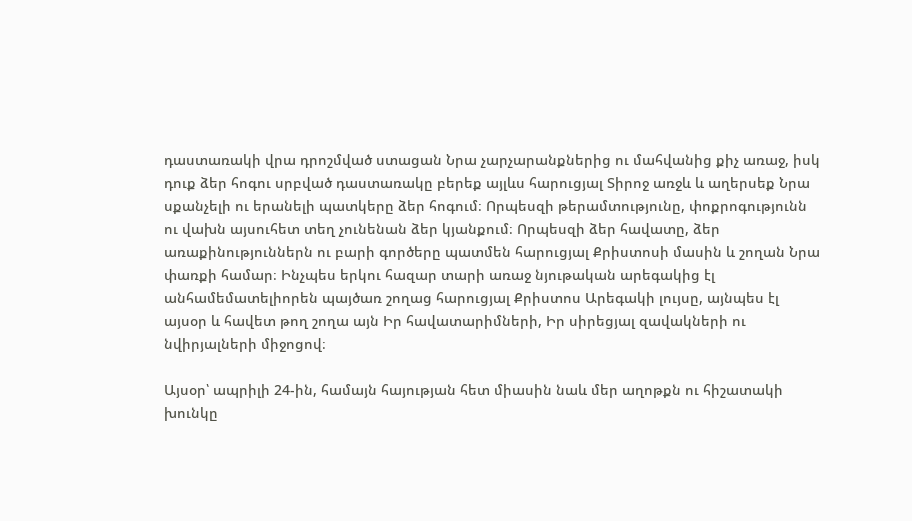դաստառակի վրա դրոշմված ստացան Նրա չարչարանքներից ու մահվանից քիչ առաջ, իսկ դուք ձեր հոգու սրբված դաստառակը բերեք այլևս հարուցյալ Տիրոջ առջև և աղերսեք Նրա սքանչելի ու երանելի պատկերը ձեր հոգում։ Որպեսզի թերամտությունը, փոքրոգությունն ու վախն այսուհետ տեղ չունենան ձեր կյանքում։ Որպեսզի ձեր հավատը, ձեր առաքինություններն ու բարի գործերը պատմեն հարուցյալ Քրիստոսի մասին և շողան Նրա փառքի համար։ Ինչպես երկու հազար տարի առաջ նյութական արեգակից էլ անհամեմատելիորեն պայծառ շողաց հարուցյալ Քրիստոս Արեգակի լույսը, այնպես էլ այսօր և հավետ թող շողա այն Իր հավատարիմների, Իր սիրեցյալ զավակների ու նվիրյալների միջոցով։

Այսօր՝ ապրիլի 24-ին, համայն հայության հետ միասին նաև մեր աղոթքն ու հիշատակի խունկը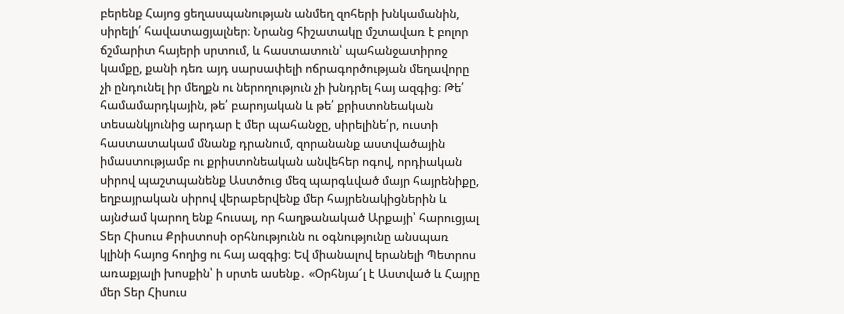բերենք Հայոց ցեղասպանության անմեղ զոհերի խնկամանին, սիրելի՛ հավատացյալներ։ Նրանց հիշատակը մշտավառ է բոլոր ճշմարիտ հայերի սրտում, և հաստատուն՝ պահանջատիրոջ կամքը, քանի դեռ այդ սարսափելի ոճրագործության մեղավորը չի ընդունել իր մեղքն ու ներողություն չի խնդրել հայ ազգից։ Թե՛ համամարդկային, թե՛ բարոյական և թե՛ քրիստոնեական տեսանկյունից արդար է մեր պահանջը, սիրելինե՛ր, ուստի հաստատակամ մնանք դրանում, զորանանք աստվածային իմաստությամբ ու քրիստոնեական անվեհեր ոգով, որդիական սիրով պաշտպանենք Աստծուց մեզ պարգևված մայր հայրենիքը, եղբայրական սիրով վերաբերվենք մեր հայրենակիցներին և այնժամ կարող ենք հուսալ, որ հաղթանակած Արքայի՝ հարուցյալ Տեր Հիսուս Քրիստոսի օրհնությունն ու օգնությունը անսպառ կլինի հայոց հողից ու հայ ազգից։ Եվ միանալով երանելի Պետրոս առաքյալի խոսքին՝ ի սրտե ասենք․ «Օրհնյա՜լ է Աստված և Հայրը մեր Տեր Հիսուս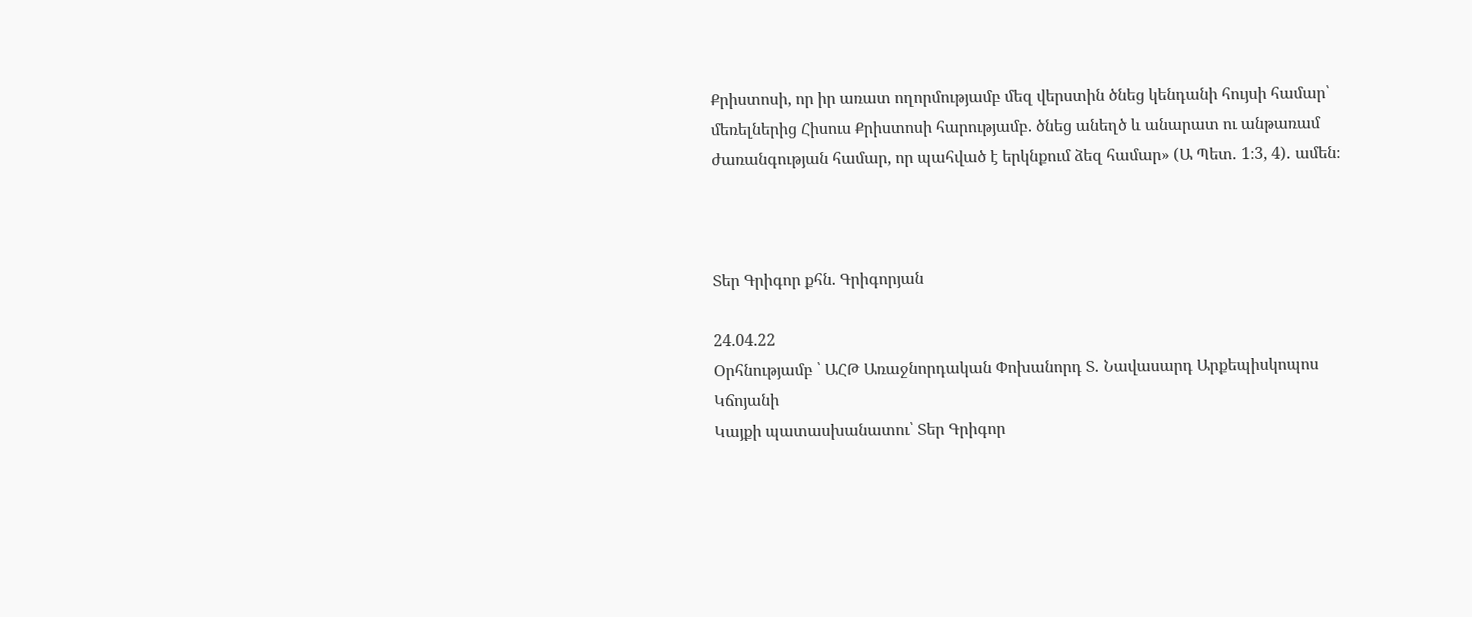Քրիստոսի, որ իր առատ ողորմությամբ մեզ վերստին ծնեց կենդանի հույսի համար՝ մեռելներից Հիսուս Քրիստոսի հարությամբ. ծնեց անեղծ և անարատ ու անթառամ ժառանգության համար, որ պահված է երկնքում ձեզ համար» (Ա Պետ․ 1։3, 4)․ ամեն։



Տեր Գրիգոր քհն. Գրիգորյան

24.04.22
Օրհնությամբ ՝ ԱՀԹ Առաջնորդական Փոխանորդ Տ․ Նավասարդ Արքեպիսկոպոս Կճոյանի
Կայքի պատասխանատու՝ Տեր Գրիգոր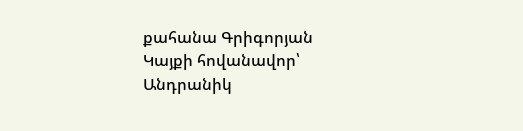քահանա Գրիգորյան
Կայքի հովանավոր՝ Անդրանիկ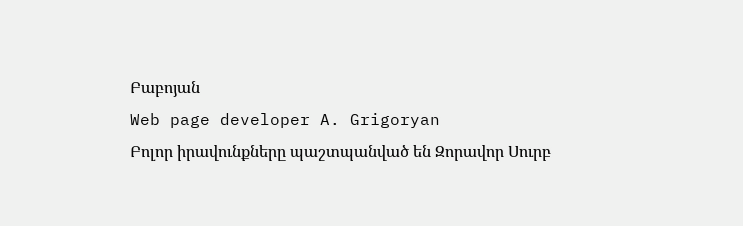Բաբոյան
Web page developer A. Grigoryan
Բոլոր իրավունքները պաշտպանված են Զորավոր Սուրբ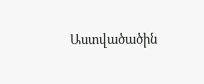Աստվածածին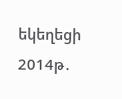եկեղեցի 2014թ․